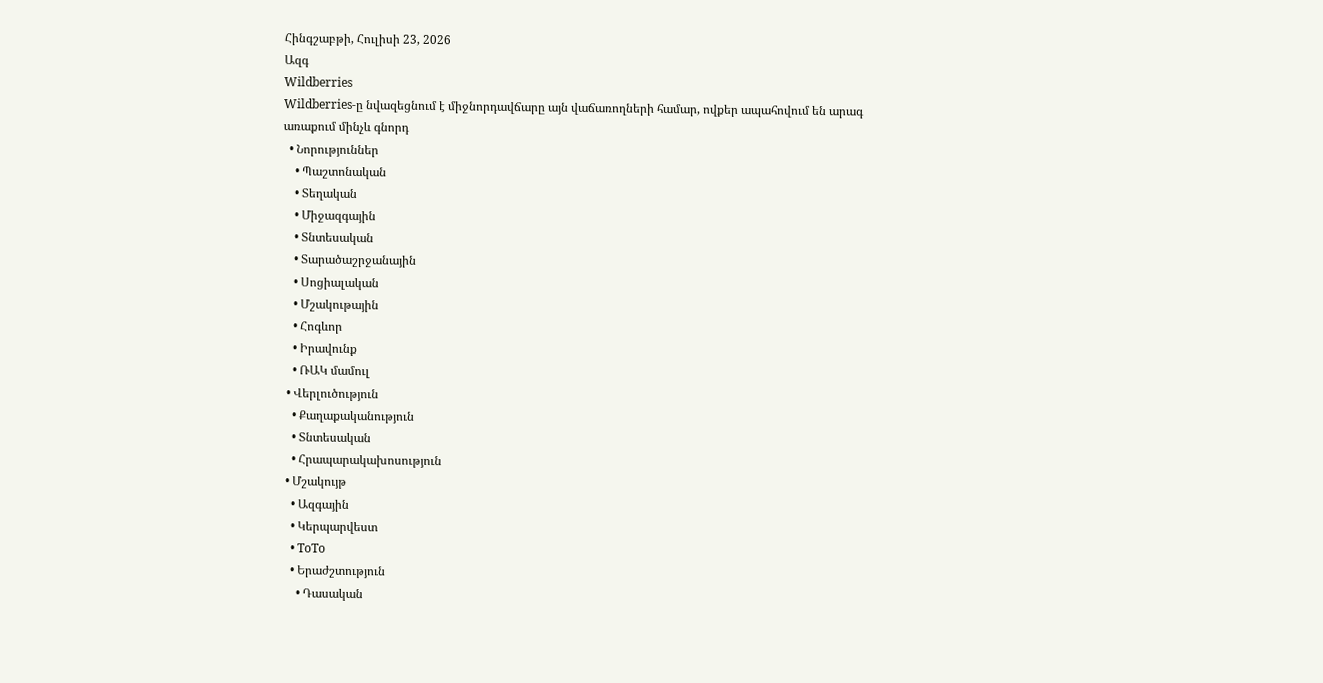Հինգշաբթի, Հուլիսի 23, 2026
Ազգ
Wildberries
Wildberries-ը նվազեցնում է միջնորդավճարը այն վաճառողների համար, ովքեր ապահովում են արագ առաքում մինչև գնորդ
  • Նորություններ
    • Պաշտոնական
    • Տեղական
    • Միջազգային
    • Տնտեսական
    • Տարածաշրջանային
    • Սոցիալական
    • Մշակութային
    • Հոգևոր
    • Իրավունք
    • ՌԱԿ մամուլ
  • Վերլուծություն
    • Քաղաքականություն
    • Տնտեսական
    • Հրապարակախոսություն
  • Մշակույթ
    • Ազգային
    • Կերպարվեստ
    • ToTo
    • Երաժշտություն
      • Դասական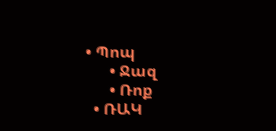• Պոպ
      • Ջազ
      • Ռոք
  • ՌԱԿ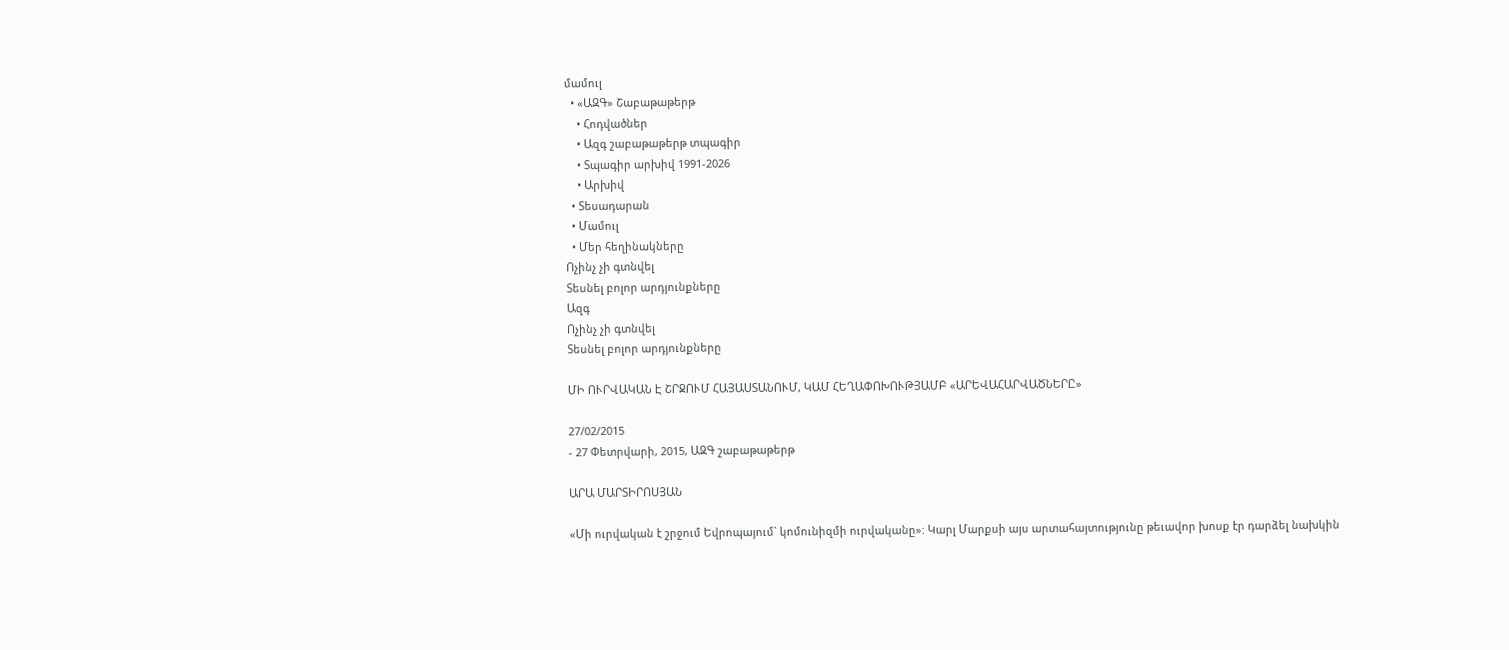մամուլ
  • «ԱԶԳ» Շաբաթաթերթ
    • Հոդվածներ
    • Ազգ շաբաթաթերթ տպագիր
    • Տպագիր արխիվ 1991-2026
    • Արխիվ
  • Տեսադարան
  • Մամուլ
  • Մեր հեղինակները
Ոչինչ չի գտնվել
Տեսնել բոլոր արդյունքները
Ազգ
Ոչինչ չի գտնվել
Տեսնել բոլոր արդյունքները

ՄԻ ՈՒՐՎԱԿԱՆ Է ՇՐՋՈՒՄ ՀԱՅԱՍՏԱՆՈՒՄ, ԿԱՄ ՀԵՂԱՓՈԽՈՒԹՅԱՄԲ «ԱՐԵՎԱՀԱՐՎԱԾՆԵՐԸ»

27/02/2015
- 27 Փետրվարի, 2015, ԱԶԳ շաբաթաթերթ

ԱՐԱ ՄԱՐՏԻՐՈՍՅԱՆ

«Մի ուրվական է շրջում Եվրոպայում` կոմունիզմի ուրվականը»: Կարլ Մարքսի այս արտահայտությունը թեւավոր խոսք էր դարձել նախկին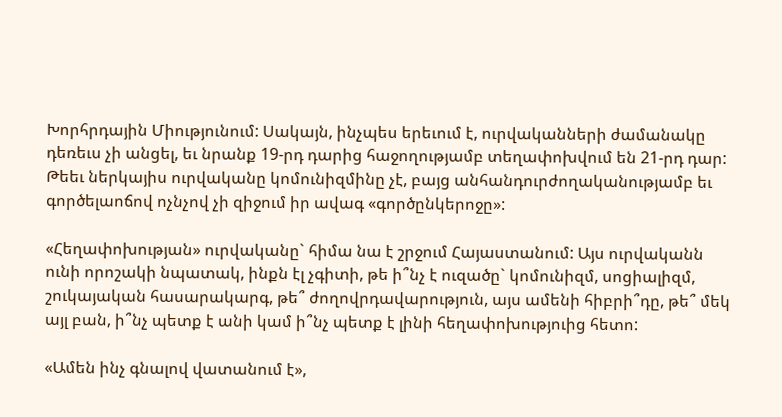Խորհրդային Միությունում: Սակայն, ինչպես երեւում է, ուրվականների ժամանակը դեռեւս չի անցել, եւ նրանք 19-րդ դարից հաջողությամբ տեղափոխվում են 21-րդ դար: Թեեւ ներկայիս ուրվականը կոմունիզմինը չէ, բայց անհանդուրժողականությամբ եւ գործելաոճով ոչնչով չի զիջում իր ավագ «գործընկերոջը»:

«Հեղափոխության» ուրվականը` հիմա նա է շրջում Հայաստանում: Այս ուրվականն ունի որոշակի նպատակ, ինքն էլ չգիտի, թե ի՞նչ է ուզածը` կոմունիզմ, սոցիալիզմ, շուկայական հասարակարգ, թե՞ ժողովրդավարություն, այս ամենի հիբրի՞դը, թե՞ մեկ այլ բան, ի՞նչ պետք է անի կամ ի՞նչ պետք է լինի հեղափոխություից հետո:

«Ամեն ինչ գնալով վատանում է»,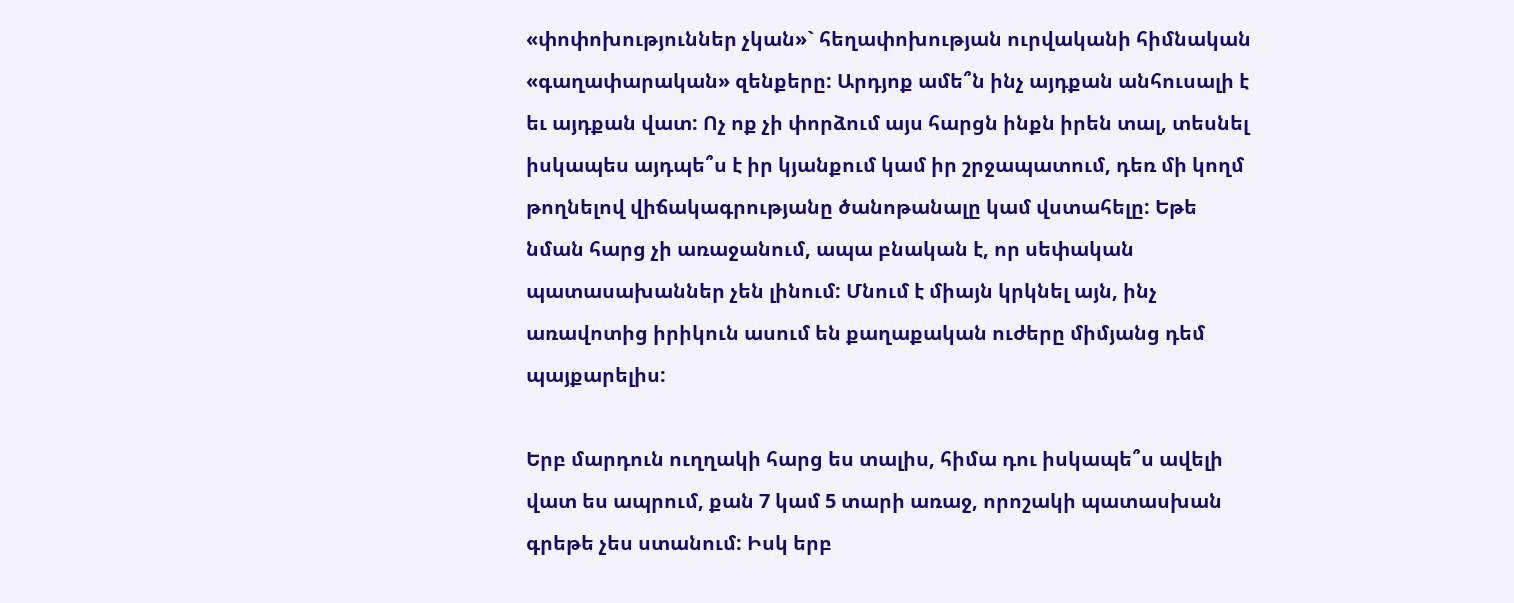«փոփոխություններ չկան»` հեղափոխության ուրվականի հիմնական «գաղափարական» զենքերը: Արդյոք ամե՞ն ինչ այդքան անհուսալի է եւ այդքան վատ: Ոչ ոք չի փորձում այս հարցն ինքն իրեն տալ, տեսնել իսկապես այդպե՞ս է իր կյանքում կամ իր շրջապատում, դեռ մի կողմ թողնելով վիճակագրությանը ծանոթանալը կամ վստահելը: Եթե նման հարց չի առաջանում, ապա բնական է, որ սեփական պատասախաններ չեն լինում: Մնում է միայն կրկնել այն, ինչ առավոտից իրիկուն ասում են քաղաքական ուժերը միմյանց դեմ պայքարելիս:

Երբ մարդուն ուղղակի հարց ես տալիս, հիմա դու իսկապե՞ս ավելի վատ ես ապրում, քան 7 կամ 5 տարի առաջ, որոշակի պատասխան գրեթե չես ստանում: Իսկ երբ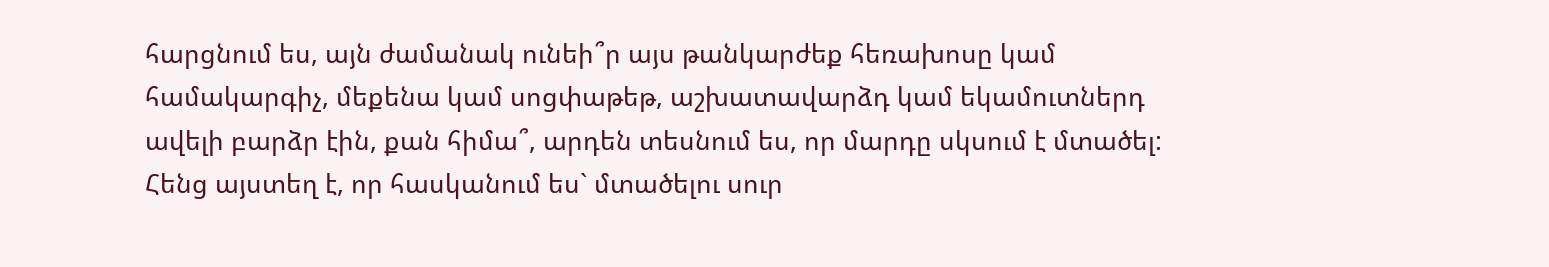հարցնում ես, այն ժամանակ ունեի՞ր այս թանկարժեք հեռախոսը կամ համակարգիչ, մեքենա կամ սոցփաթեթ, աշխատավարձդ կամ եկամուտներդ ավելի բարձր էին, քան հիմա՞, արդեն տեսնում ես, որ մարդը սկսում է մտածել: Հենց այստեղ է, որ հասկանում ես` մտածելու սուր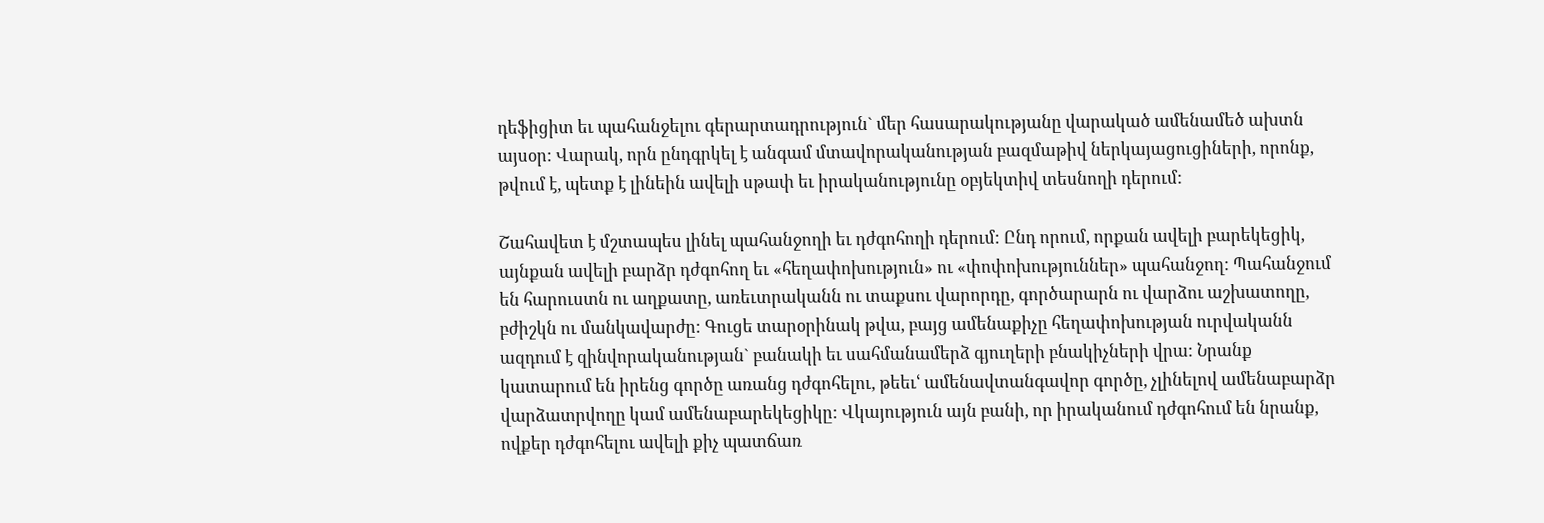դեֆիցիտ եւ պահանջելու գերարտադրություն` մեր հասարակությանը վարակած ամենամեծ ախտն այսօր: Վարակ, որն ընդգրկել է անգամ մտավորականության բազմաթիվ ներկայացուցիների, որոնք, թվում է, պետք է լինեին ավելի սթափ եւ իրականությունը օբյեկտիվ տեսնողի դերում:

Շահավետ է մշտապես լինել պահանջողի եւ դժգոհողի դերում: Ընդ որում, որքան ավելի բարեկեցիկ, այնքան ավելի բարձր դժգոհող եւ «հեղափոխություն» ու «փոփոխություններ» պահանջող: Պահանջում են հարուստն ու աղքատը, առեւտրականն ու տաքսու վարորդը, գործարարն ու վարձու աշխատողը, բժիշկն ու մանկավարժը: Գուցե տարօրինակ թվա, բայց ամենաքիչը հեղափոխության ուրվականն ազդում է զինվորականության` բանակի եւ սահմանամերձ գյուղերի բնակիչների վրա: Նրանք կատարում են իրենց գործը առանց դժգոհելու, թեեւՙ ամենավտանգավոր գործը, չլինելով ամենաբարձր վարձատրվողը կամ ամենաբարեկեցիկը: Վկայություն այն բանի, որ իրականում դժգոհում են նրանք, ովքեր դժգոհելու ավելի քիչ պատճառ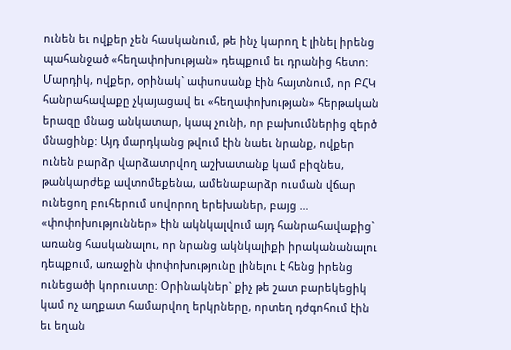ունեն եւ ովքեր չեն հասկանում, թե ինչ կարող է լինել իրենց պահանջած «հեղափոխության» դեպքում եւ դրանից հետո: Մարդիկ, ովքեր, օրինակ` ափսոսանք էին հայտնում, որ ԲՀԿ հանրահավաքը չկայացավ եւ «հեղափոխության» հերթական երազը մնաց անկատար, կապ չունի, որ բախումներից զերծ մնացինք: Այդ մարդկանց թվում էին նաեւ նրանք, ովքեր ունեն բարձր վարձատրվող աշխատանք կամ բիզնես, թանկարժեք ավտոմեքենա, ամենաբարձր ուսման վճար ունեցող բուհերում սովորող երեխաներ, բայց … «փոփոխություններ» էին ակնկալվում այդ հանրահավաքից` առանց հասկանալու, որ նրանց ակնկալիքի իրականանալու դեպքում, առաջին փոփոխությունը լինելու է հենց իրենց ունեցածի կորուստը: Օրինակներ` քիչ թե շատ բարեկեցիկ կամ ոչ աղքատ համարվող երկրները, որտեղ դժգոհում էին եւ եղան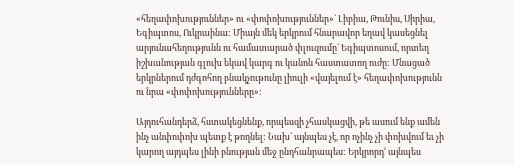«հեղափոխություններ» ու «փոփոխություններ»` Լիբիա, Թունիս, Սիրիա, Եգիպտոս, Ուկրաինա: Միայն մեկ երկրում հնարավոր եղավ կասեցնել արյունահեղությունն ու համատարած փլուզումը` Եգիպտոսում, որտեղ իշխանության գլուխ եկավ կարգ ու կանոն հաստատող ուժը: Մնացած երկրներում դժգոհող բնակչութունը լիուլի «վայելում է» հեղափոխությունն ու նրա «փոփոխությունները»:

Այդուհանդերձ, հստակեցնենք, որպեսզի չհասկացվի, թե ասում ենք ամեն ինչ անփոփոխ պետք է թողնել: Նախ` այնպես չէ, որ ոչինչ չի փոխվում եւ չի կարող այդպես լինի բնության մեջ ընդհանրապես: Երկրորդՙ այնպես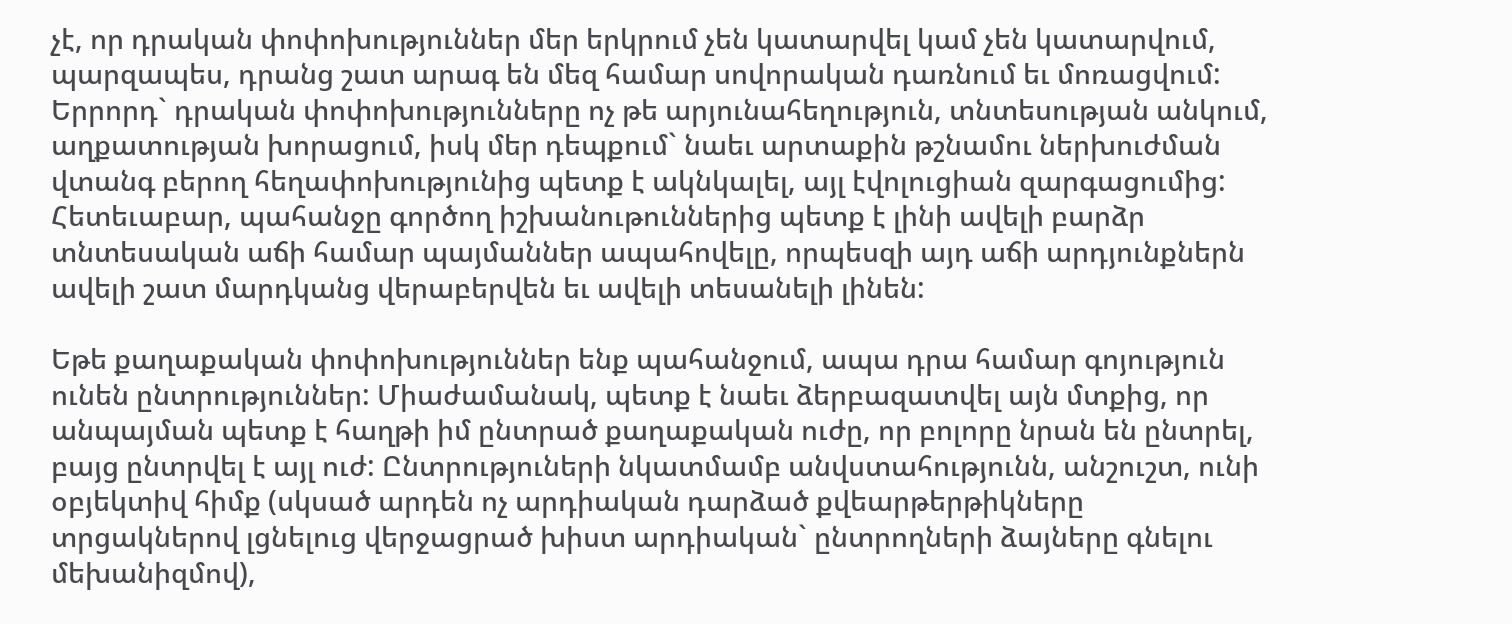չէ, որ դրական փոփոխություններ մեր երկրում չեն կատարվել կամ չեն կատարվում, պարզապես, դրանց շատ արագ են մեզ համար սովորական դառնում եւ մոռացվում: Երրորդ` դրական փոփոխությունները ոչ թե արյունահեղություն, տնտեսության անկում, աղքատության խորացում, իսկ մեր դեպքում` նաեւ արտաքին թշնամու ներխուժման վտանգ բերող հեղափոխությունից պետք է ակնկալել, այլ էվոլուցիան զարգացումից: Հետեւաբար, պահանջը գործող իշխանութուններից պետք է լինի ավելի բարձր տնտեսական աճի համար պայմաններ ապահովելը, որպեսզի այդ աճի արդյունքներն ավելի շատ մարդկանց վերաբերվեն եւ ավելի տեսանելի լինեն:

Եթե քաղաքական փոփոխություններ ենք պահանջում, ապա դրա համար գոյություն ունեն ընտրություններ: Միաժամանակ, պետք է նաեւ ձերբազատվել այն մտքից, որ անպայման պետք է հաղթի իմ ընտրած քաղաքական ուժը, որ բոլորը նրան են ընտրել, բայց ընտրվել է այլ ուժ: Ընտրություների նկատմամբ անվստահությունն, անշուշտ, ունի օբյեկտիվ հիմք (սկսած արդեն ոչ արդիական դարձած քվեարթերթիկները տրցակներով լցնելուց վերջացրած խիստ արդիական` ընտրողների ձայները գնելու մեխանիզմով),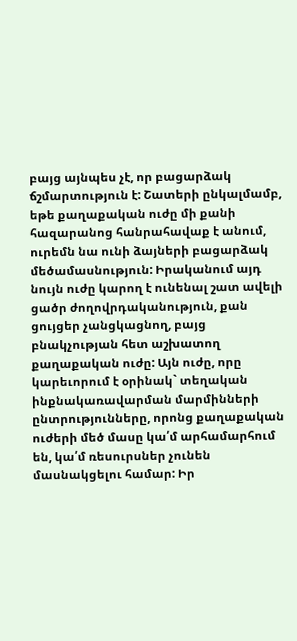բայց այնպես չէ, որ բացարձակ ճշմարտություն է: Շատերի ընկալմամբ, եթե քաղաքական ուժը մի քանի հազարանոց հանրահավաք է անում, ուրեմն նա ունի ձայների բացարձակ մեծամասնություն: Իրականում այդ նույն ուժը կարող է ունենալ շատ ավելի ցածր ժողովրդականություն, քան ցույցեր չանցկացնող, բայց բնակչության հետ աշխատող քաղաքական ուժը: Այն ուժը, որը կարեւորում է օրինակ` տեղական ինքնակառավարման մարմինների ընտրությունները, որոնց քաղաքական ուժերի մեծ մասը կա՛մ արհամարհում են, կա՛մ ռեսուրսներ չունեն մասնակցելու համար: Իր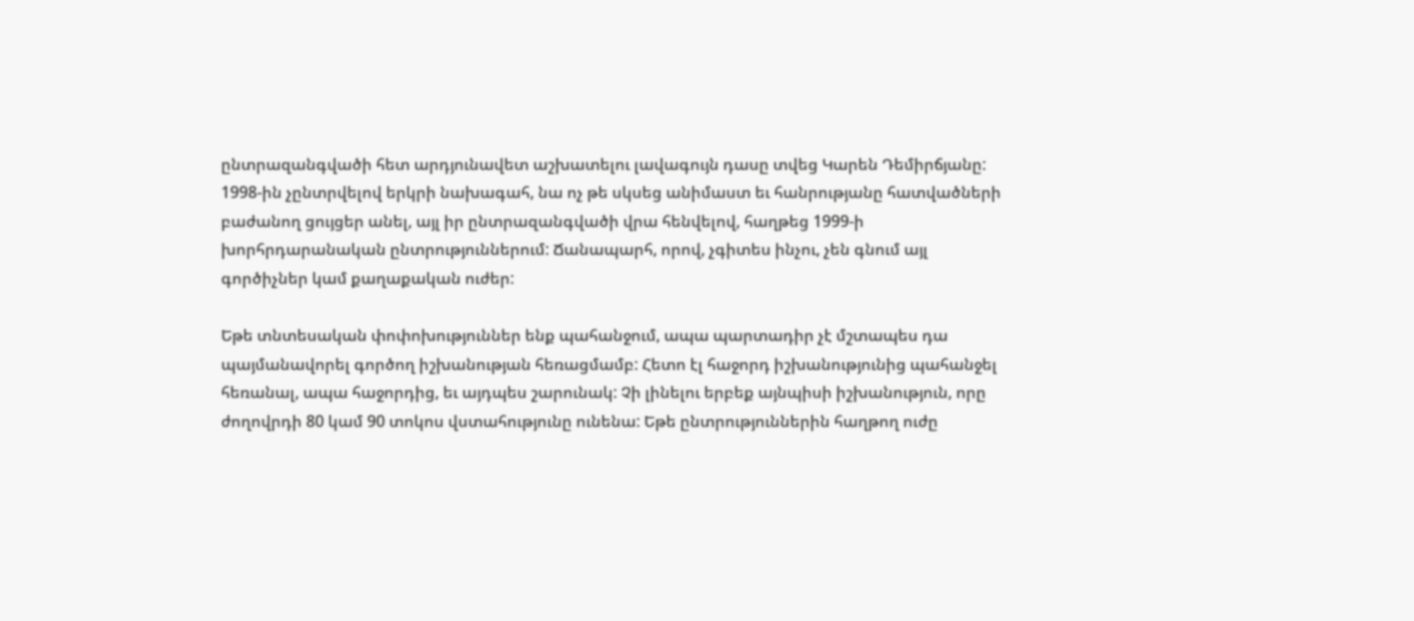ընտրազանգվածի հետ արդյունավետ աշխատելու լավագույն դասը տվեց Կարեն Դեմիրճյանը: 1998-ին չընտրվելով երկրի նախագահ, նա ոչ թե սկսեց անիմաստ եւ հանրությանը հատվածների բաժանող ցույցեր անել, այլ իր ընտրազանգվածի վրա հենվելով, հաղթեց 1999-ի խորհրդարանական ընտրություններում: Ճանապարհ, որով, չգիտես ինչու, չեն գնում այլ գործիչներ կամ քաղաքական ուժեր:

Եթե տնտեսական փոփոխություններ ենք պահանջում, ապա պարտադիր չէ մշտապես դա պայմանավորել գործող իշխանության հեռացմամբ: Հետո էլ հաջորդ իշխանությունից պահանջել հեռանալ, ապա հաջորդից, եւ այդպես շարունակ: Չի լինելու երբեք այնպիսի իշխանություն, որը ժողովրդի 80 կամ 90 տոկոս վստահությունը ունենա: Եթե ընտրություններին հաղթող ուժը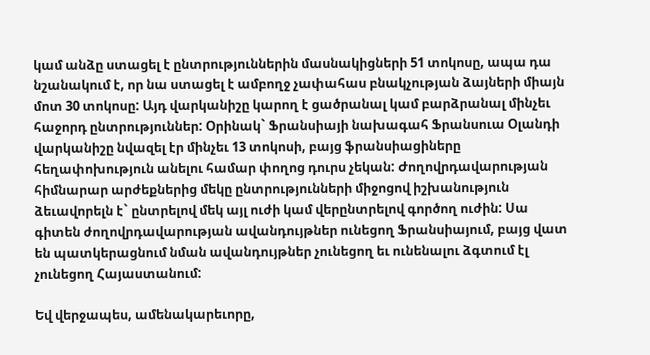կամ անձը ստացել է ընտրություններին մասնակիցների 51 տոկոսը, ապա դա նշանակում է, որ նա ստացել է ամբողջ չափահաս բնակչության ձայների միայն մոտ 30 տոկոսը: Այդ վարկանիշը կարող է ցածրանալ կամ բարձրանալ մինչեւ հաջորդ ընտրություններ: Օրինակ` Ֆրանսիայի նախագահ Ֆրանսուա Օլանդի վարկանիշը նվազել էր մինչեւ 13 տոկոսի, բայց ֆրանսիացիները հեղափոխություն անելու համար փողոց դուրս չեկան: Ժողովրդավարության հիմնարար արժեքներից մեկը ընտրությունների միջոցով իշխանություն ձեւավորելն է` ընտրելով մեկ այլ ուժի կամ վերընտրելով գործող ուժին: Սա գիտեն ժողովրդավարության ավանդույթներ ունեցող Ֆրանսիայում, բայց վատ են պատկերացնում նման ավանդույթներ չունեցող եւ ունենալու ձգտում էլ չունեցող Հայաստանում:

Եվ վերջապես, ամենակարեւորը,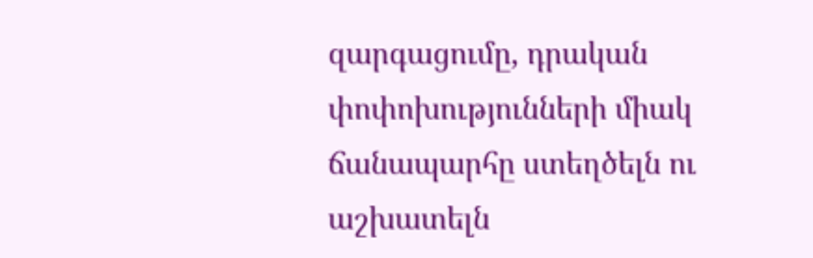զարգացումը, դրական փոփոխությունների միակ ճանապարհը ստեղծելն ու աշխատելն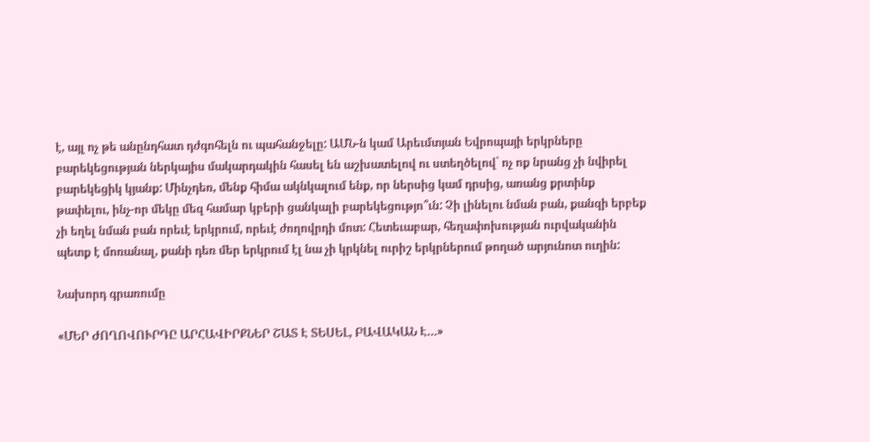է, այլ ոչ թե անընդհատ դժգոհելն ու պահանջելը: ԱՄՆ-ն կամ Արեւմտյան Եվրոպայի երկրները բարեկեցության ներկայիս մակարդակին հասել են աշխատելով ու ստեղծելով` ոչ ոք նրանց չի նվիրել բարեկեցիկ կյանք: Մինչդեռ, մենք հիմա ակնկալում ենք, որ ներսից կամ դրսից, առանց քրտինք թափելու, ինչ-որ մեկը մեզ համար կբերի ցանկալի բարեկեցությո՞ւն: Չի լինելու նման բան, քանզի երբեք չի եղել նման բան որեւէ երկրում, որեւէ ժողովրդի մոտ: Հետեւաբար, հեղափոխության ուրվականին պետք է մոռանալ, քանի դեռ մեր երկրում էլ նա չի կրկնել ուրիշ երկրներում թողած արյունոտ ուղին:

Նախորդ գրառումը

«ՄԵՐ ԺՈՂՈՎՈՒՐԴԸ ԱՐՀԱՎԻՐՔՆԵՐ ՇԱՏ Է ՏԵՍԵԼ, ԲԱՎԱԿԱՆ Է…»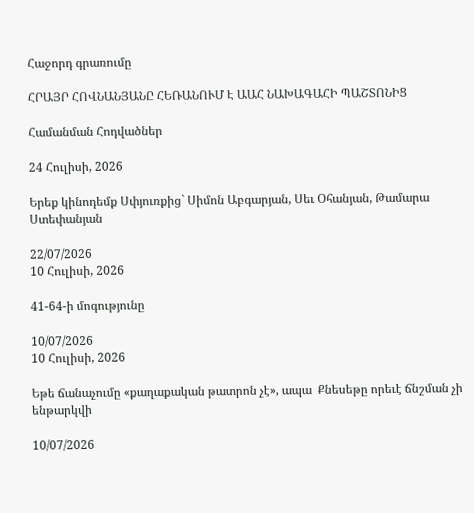Հաջորդ գրառումը

ՀՐԱՅՐ ՀՈՎՆԱՆՅԱՆԸ ՀԵՌԱՆՈՒՄ Է ԱԱՀ ՆԱԽԱԳԱՀԻ ՊԱՇՏՈՆԻՑ

Համանման Հոդվածներ

24 Հուլիսի, 2026

Երեք կինոդեմք Սփյուռքից` Սիմոն Աբգարյան, Սեւ Օհանյան, Թամարա Ստեփանյան

22/07/2026
10 Հուլիսի, 2026

41-64-ի մոգությունը

10/07/2026
10 Հուլիսի, 2026

Եթե ճանաչումը «քաղաքական թատրոն չէ», ապա  Քնեսեթը որեւէ ճնշման չի ենթարկվի

10/07/2026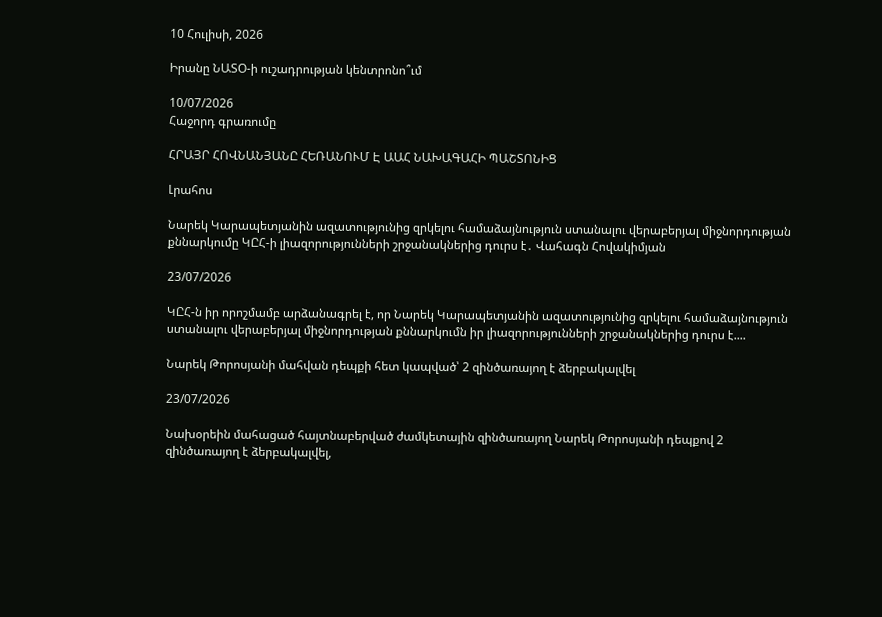10 Հուլիսի, 2026

Իրանը ՆԱՏՕ-ի ուշադրության կենտրոնո՞ւմ

10/07/2026
Հաջորդ գրառումը

ՀՐԱՅՐ ՀՈՎՆԱՆՅԱՆԸ ՀԵՌԱՆՈՒՄ Է ԱԱՀ ՆԱԽԱԳԱՀԻ ՊԱՇՏՈՆԻՑ

Լրահոս

Նարեկ Կարապետյանին ազատությունից զրկելու համաձայնություն ստանալու վերաբերյալ միջնորդության քննարկումը ԿԸՀ-ի լիազորությունների շրջանակներից դուրս է․ Վահագն Հովակիմյան

23/07/2026

ԿԸՀ-ն իր որոշմամբ արձանագրել է, որ Նարեկ Կարապետյանին ազատությունից զրկելու համաձայնություն ստանալու վերաբերյալ միջնորդության քննարկումն իր լիազորությունների շրջանակներից դուրս է....

Նարեկ Թորոսյանի մահվան դեպքի հետ կապված՝ 2 զինծառայող է ձերբակալվել

23/07/2026

Նախօրեին մահացած հայտնաբերված ժամկետային զինծառայող Նարեկ Թորոսյանի դեպքով 2 զինծառայող է ձերբակալվել,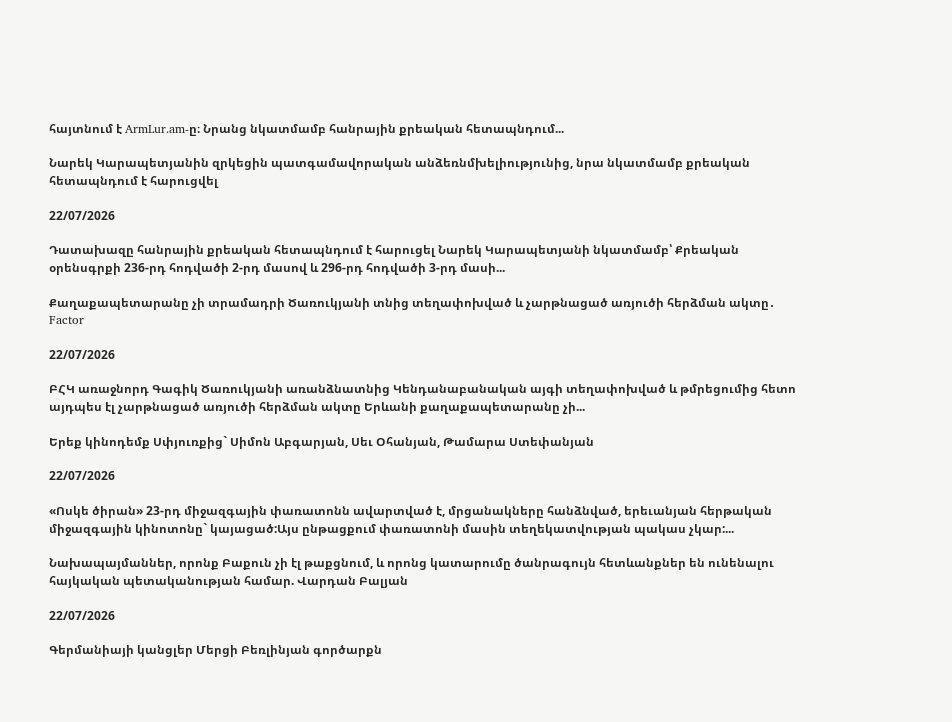հայտնում է ArmLur.am-ը։ Նրանց նկատմամբ հանրային քրեական հետապնդում...

Նարեկ Կարապետյանին զրկեցին պատգամավորական անձեռնմխելիությունից, նրա նկատմամբ քրեական հետապնդում է հարուցվել

22/07/2026

Դատախազը հանրային քրեական հետապնդում է հարուցել Նարեկ Կարապետյանի նկատմամբ՝ Քրեական օրենսգրքի 236-րդ հոդվածի 2-րդ մասով և 296-րդ հոդվածի 3-րդ մասի...

Քաղաքապետարանը չի տրամադրի Ծառուկյանի տնից տեղափոխված և չարթնացած առյուծի հերձման ակտը․ Factor

22/07/2026

ԲՀԿ առաջնորդ Գագիկ Ծառուկյանի առանձնատնից Կենդանաբանական այգի տեղափոխված և թմրեցումից հետո այդպես էլ չարթնացած առյուծի հերձման ակտը Երևանի քաղաքապետարանը չի...

Երեք կինոդեմք Սփյուռքից` Սիմոն Աբգարյան, Սեւ Օհանյան, Թամարա Ստեփանյան

22/07/2026

«Ոսկե ծիրան» 23-րդ միջազգային փառատոնն ավարտված է, մրցանակները հանձնված, երեւանյան հերթական միջազգային կինոտոնը` կայացած:Այս ընթացքում փառատոնի մասին տեղեկատվության պակաս չկար:...

Նախապայմաններ, որոնք Բաքուն չի էլ թաքցնում, և որոնց կատարումը ծանրագույն հետևանքներ են ունենալու հայկական պետականության համար. Վարդան Բալյան

22/07/2026

Գերմանիայի կանցլեր Մերցի Բեռլինյան գործարքն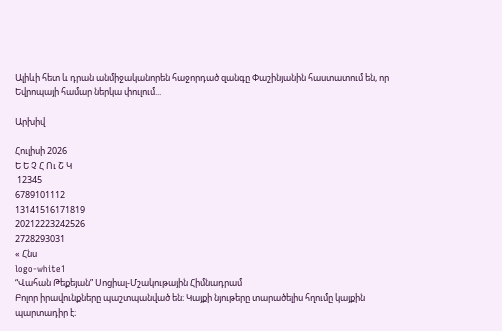Ալիևի հետ և դրան անմիջականորեն հաջորդած զանգը Փաշինյանին հաստատում են, որ Եվրոպայի համար ներկա փուլում...

Արխիվ

Հուլիսի 2026
Ե Ե Չ Հ Ու Շ Կ
 12345
6789101112
13141516171819
20212223242526
2728293031
« Հնս
logo-white1
“Վահան Թեքեյան” Սոցիալ-Մշակութային Հիմնադրամ
Բոլոր իրավունքները պաշտպանված են։ Կայքի նյութերը տարածելիս հղումը կայքին պարտադիր է։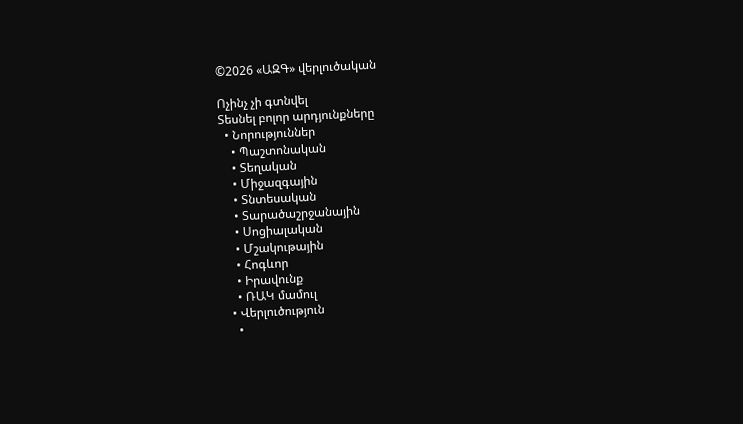©2026 «ԱԶԳ» վերլուծական

Ոչինչ չի գտնվել
Տեսնել բոլոր արդյունքները
  • Նորություններ
    • Պաշտոնական
    • Տեղական
    • Միջազգային
    • Տնտեսական
    • Տարածաշրջանային
    • Սոցիալական
    • Մշակութային
    • Հոգևոր
    • Իրավունք
    • ՌԱԿ մամուլ
  • Վերլուծություն
    •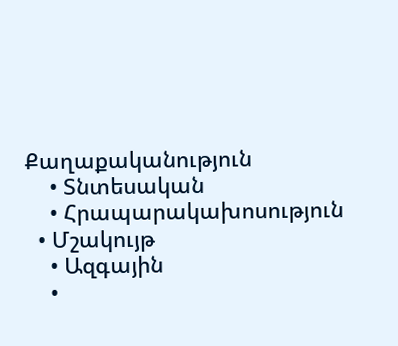Քաղաքականություն
    • Տնտեսական
    • Հրապարակախոսություն
  • Մշակույթ
    • Ազգային
    •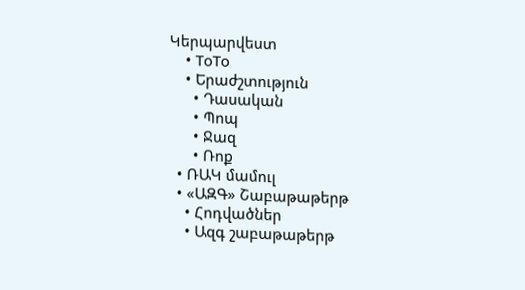Կերպարվեստ
    • ToTo
    • Երաժշտություն
      • Դասական
      • Պոպ
      • Ջազ
      • Ռոք
  • ՌԱԿ մամուլ
  • «ԱԶԳ» Շաբաթաթերթ
    • Հոդվածներ
    • Ազգ շաբաթաթերթ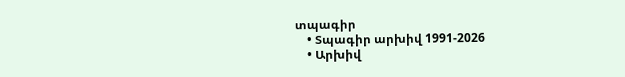տպագիր
    • Տպագիր արխիվ 1991-2026
    • Արխիվ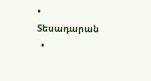• Տեսադարան
  •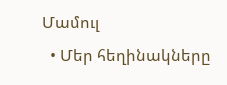Մամուլ
  • Մեր հեղինակները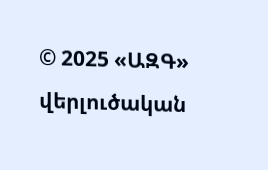© 2025 «ԱԶԳ» վերլուծական